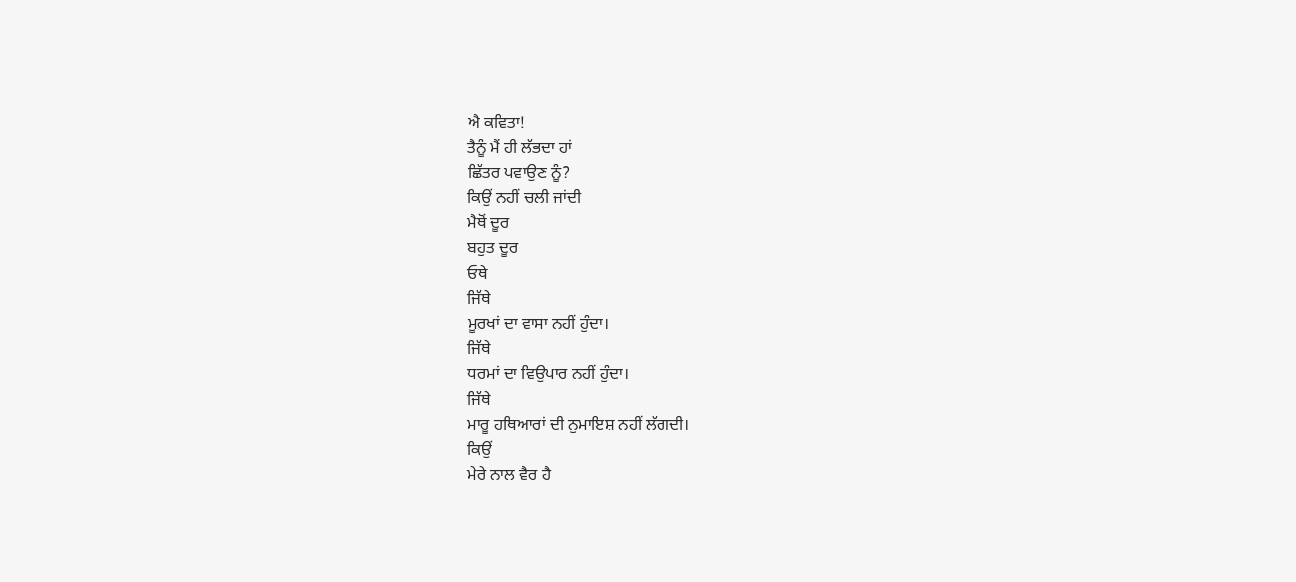ਐ ਕਵਿਤਾ!
ਤੈਨੂੰ ਮੈਂ ਹੀ ਲੱਭਦਾ ਹਾਂ
ਛਿੱਤਰ ਪਵਾਉਣ ਨੂੰ?
ਕਿਉਂ ਨਹੀਂ ਚਲੀ ਜਾਂਦੀ
ਮੈਥੋਂ ਦੂਰ
ਬਹੁਤ ਦੂਰ
ਓਥੇ
ਜਿੱਥੇ
ਮੂਰਖਾਂ ਦਾ ਵਾਸਾ ਨਹੀਂ ਹੁੰਦਾ।
ਜਿੱਥੇ
ਧਰਮਾਂ ਦਾ ਵਿਉਪਾਰ ਨਹੀਂ ਹੁੰਦਾ।
ਜਿੱਥੇ
ਮਾਰੂ ਹਥਿਆਰਾਂ ਦੀ ਨੁਮਾਇਸ਼ ਨਹੀਂ ਲੱਗਦੀ।
ਕਿਉਂ
ਮੇਰੇ ਨਾਲ ਵੈਰ ਹੈ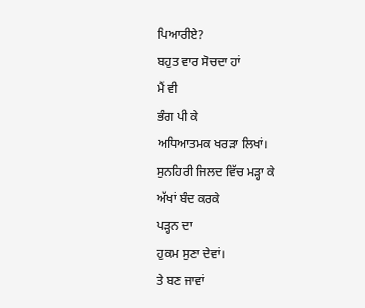ਪਿਆਰੀਏ?
ਬਹੁਤ ਵਾਰ ਸੋਚਦਾ ਹਾਂ
ਮੈਂ ਵੀ
ਭੰਗ ਪੀ ਕੇ
ਅਧਿਆਤਮਕ ਖਰੜਾ ਲਿਖਾਂ।
ਸੁਨਹਿਰੀ ਜਿਲਦ ਵਿੱਚ ਮੜ੍ਹਾ ਕੇ
ਅੱਖਾਂ ਬੰਦ ਕਰਕੇ
ਪੜ੍ਹਨ ਦਾ
ਹੁਕਮ ਸੁਣਾ ਦੇਵਾਂ।
ਤੇ ਬਣ ਜਾਵਾਂ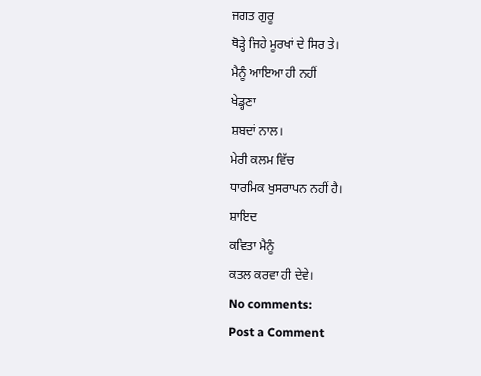ਜਗਤ ਗੁਰੂ
ਥੋੜ੍ਹੇ ਜਿਹੇ ਮੂਰਖਾਂ ਦੇ ਸਿਰ ਤੇ।
ਮੈਨੂੰ ਆਇਆ ਹੀ ਨਹੀਂ
ਖੇਡ੍ਹਣਾ
ਸ਼ਬਦਾਂ ਨਾਲ।
ਮੇਰੀ ਕਲਮ ਵਿੱਚ
ਧਾਰਮਿਕ ਖੁਸਰਾਪਨ ਨਹੀਂ ਹੈ।
ਸ਼ਾਇਦ
ਕਵਿਤਾ ਮੈਨੂੰ
ਕਤਲ ਕਰਵਾ ਹੀ ਦੇਵੇ।
No comments:
Post a Comment